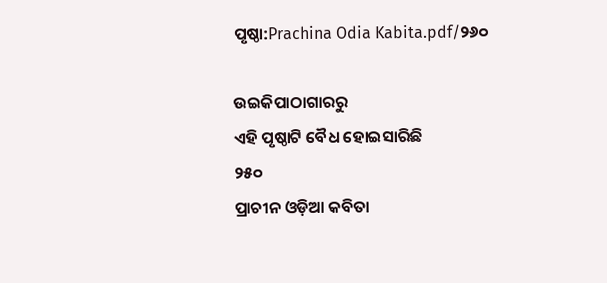ପୃଷ୍ଠା:Prachina Odia Kabita.pdf/୨୬୦

ଉଇକିପାଠାଗାର‌ରୁ
ଏହି ପୃଷ୍ଠାଟି ବୈଧ ହୋଇସାରିଛି
୨୫୦
ପ୍ରାଚୀନ ଓଡ଼ିଆ କବିତା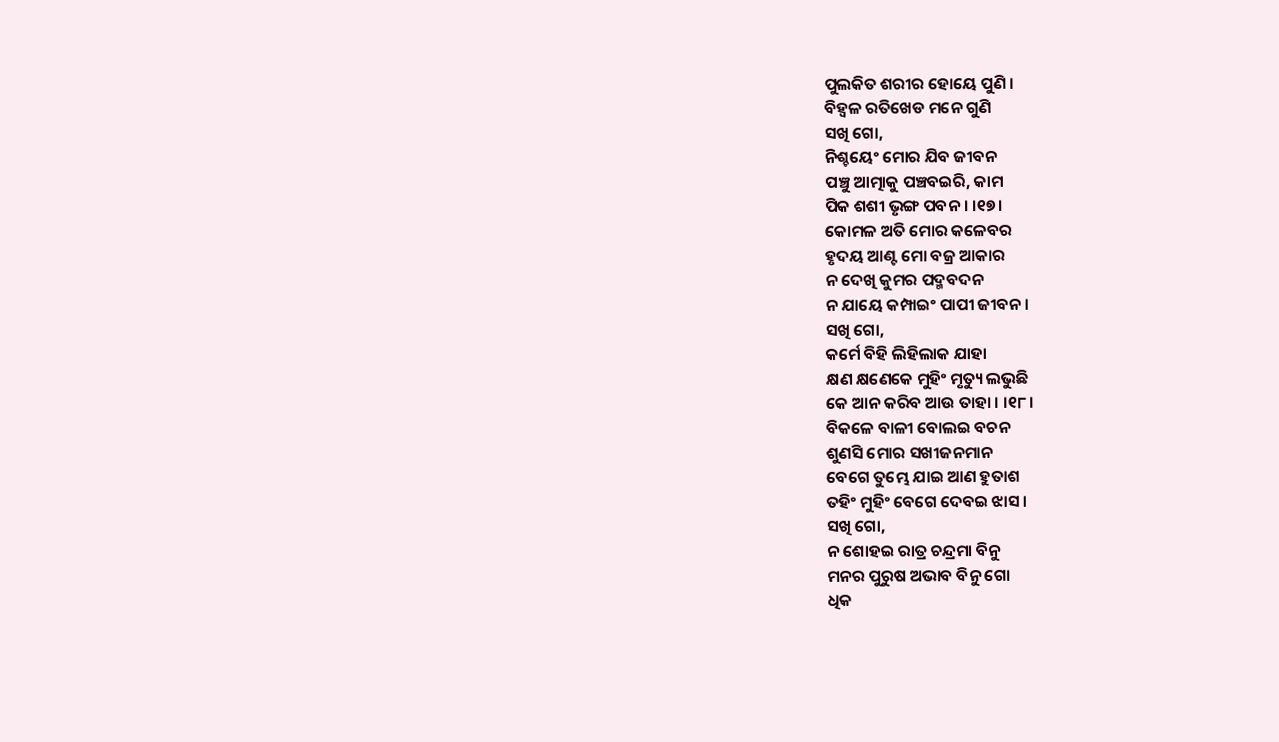ପୁଲକିତ ଶରୀର ହୋୟେ ପୁଣି ।
ବିହ୍ୱଳ ରତିଖେଡ ମନେ ଗୁଣି
ସ‌ଖି ଗୋ,
ନିଶ୍ଚୟେଂ ମୋର ଯିବ ଜୀବନ
ପଞ୍ଚୁ ଆତ୍ମାକୁ ପଞ୍ଚବଇରି, କାମ
ପିକ ଶଶୀ ଭୃଙ୍ଗ ପବନ । ।୧୭।
କୋମଳ ଅତି ମୋର କଳେବର
ହୃଦୟ ଆଣ୍ଟ ମୋ ବଜ୍ର ଆକାର
ନ ଦେଖି କୁମର ପଦ୍ମବଦନ
ନ ଯାୟେ କମ୍ପାଇଂ ପାପୀ ଜୀବନ ।
ସଖି ଗୋ,
କର୍ମେ ବିହି ଲିହିଲାକ ଯାହା
କ୍ଷଣ କ୍ଷଣେକେ ମୁହିଂ ମୃତ୍ୟୁ ଲଭୁଛି
କେ ଆନ କରିବ ଆଉ ତାହା । ।୧୮।
ବିକଳେ ବାଳୀ ବୋଲଇ ବଚନ
ଶୁଣସି ମୋର ସଖୀଜନମାନ
ବେଗେ ତୁମ୍ଭେ ଯାଇ ଆଣ ହୁତାଶ
ତହିଂ ମୁହିଂ ବେଗେ ଦେବଇ ଝାସ ।
ସଖି ଗୋ,
ନ ଶୋହଇ ରାତ୍ର ଚନ୍ଦ୍ରମା ବିନୁ
ମନର ପୁରୁଷ ଅଭାବ ବିନୁ ଗୋ
ଧିକ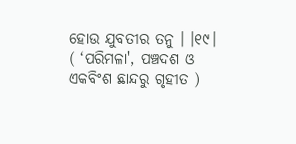ହୋଉ ଯୁବତୀର ତନୁ । ।୧୯।
( ‘ପରିମଳା', ପଞ୍ଚଦଶ ଓ ଏକବିଂଶ ଛାନ୍ଦରୁ ଗୃହୀତ )